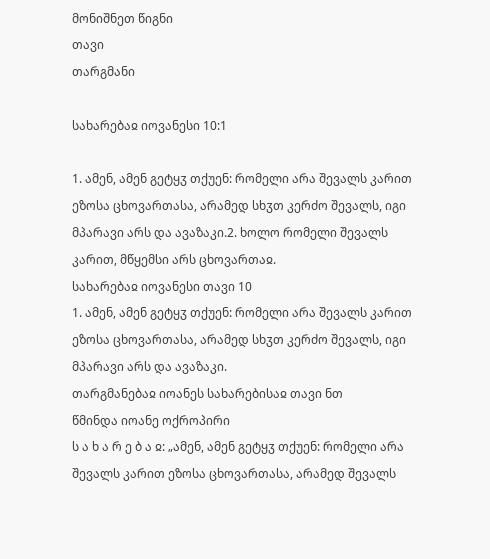მონიშნეთ წიგნი
თავი
თარგმანი

სახარებაჲ იოვანესი 10:1

1. ამენ, ამენ გეტყჳ თქუენ: რომელი არა შევალს კარით ეზოსა ცხოვართასა, არამედ სხჳთ კერძო შევალს, იგი მპარავი არს და ავაზაკი.2. ხოლო რომელი შევალს კარით, მწყემსი არს ცხოვართაჲ.
სახარებაჲ იოვანესი თავი 10
1. ამენ, ამენ გეტყჳ თქუენ: რომელი არა შევალს კარით ეზოსა ცხოვართასა, არამედ სხჳთ კერძო შევალს, იგი მპარავი არს და ავაზაკი.
თარგმანებაჲ იოანეს სახარებისაჲ თავი ნთ
წმინდა იოანე ოქროპირი
ს ა ხ ა რ ე ბ ა ჲ: „ამენ, ამენ გეტყჳ თქუენ: რომელი არა შევალს კარით ეზოსა ცხოვართასა, არამედ შევალს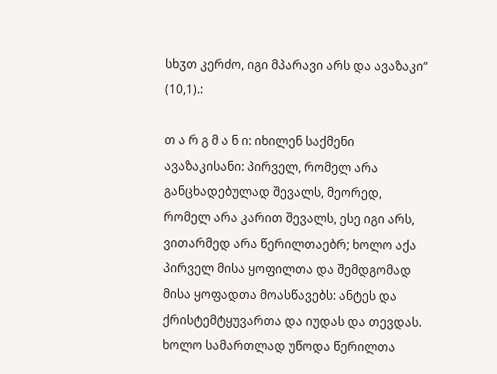სხჳთ კერძო, იგი მპარავი არს და ავაზაკი“ (10,1).:

თ ა რ გ მ ა ნ ი: იხილენ საქმენი ავაზაკისანი: პირველ, რომელ არა განცხადებულად შევალს, მეორედ, რომელ არა კარით შევალს, ესე იგი არს, ვითარმედ არა წერილთაებრ; ხოლო აქა პირველ მისა ყოფილთა და შემდგომად მისა ყოფადთა მოასწავებს: ანტეს და ქრისტემტყუვართა და იუდას და თევდას. ხოლო სამართლად უწოდა წერილთა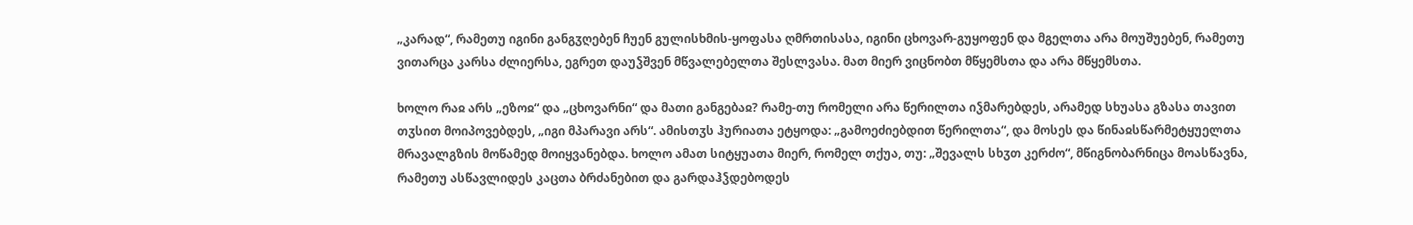„კარად“, რამეთუ იგინი განგჳღებენ ჩუენ გულისხმის-ყოფასა ღმრთისასა, იგინი ცხოვარ-გუყოფენ და მგელთა არა მოუშუებენ, რამეთუ ვითარცა კარსა ძლიერსა, ეგრეთ დაუჴშვენ მწვალებელთა შესლვასა. მათ მიერ ვიცნობთ მწყემსთა და არა მწყემსთა.

ხოლო რაჲ არს „ეზოჲ“ და „ცხოვარნი“ და მათი განგებაჲ? რამე-თუ რომელი არა წერილთა იჴმარებდეს, არამედ სხუასა გზასა თავით თჳსით მოიპოვებდეს, „იგი მპარავი არს“. ამისთჳს ჰურიათა ეტყოდა: „გამოეძიებდით წერილთა“, და მოსეს და წინაჲსწარმეტყუელთა მრავალგზის მოწამედ მოიყვანებდა. ხოლო ამათ სიტყუათა მიერ, რომელ თქუა, თუ: „შევალს სხჳთ კერძო“, მწიგნობარნიცა მოასწავნა, რამეთუ ასწავლიდეს კაცთა ბრძანებით და გარდაჰჴდებოდეს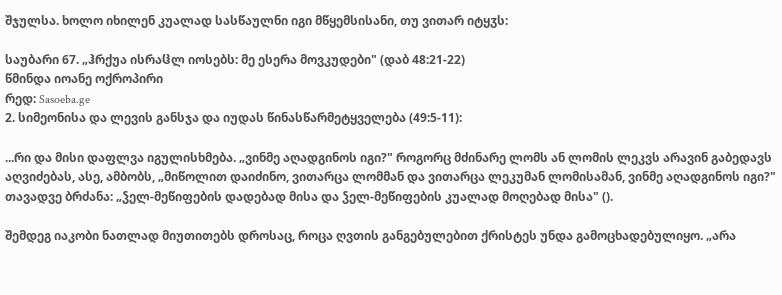შჯულსა. ხოლო იხილენ კუალად სასწაულნი იგი მწყემსისანი, თუ ვითარ იტყჳს:

საუბარი 67. „ჰრქუა ისრაჱლ იოსებს: მე ესერა მოვკუდები" (დაბ 48:21-22)
წმინდა იოანე ოქროპირი
რედ: Sasoeba.ge
2. სიმეონისა და ლევის განსჯა და იუდას წინასწარმეტყველება (49:5-11):

...რი და მისი დაფლვა იგულისხმება. „ვინმე აღადგინოს იგი?" როგორც მძინარე ლომს ან ლომის ლეკვს არავინ გაბედავს აღვიძებას, ასე, ამბობს, „მიწოლით დაიძინო, ვითარცა ლომმან და ვითარცა ლეკუმან ლომისამან, ვინმე აღადგინოს იგი?" თავადვე ბრძანა: „ჴელ-მეწიფების დადებად მისა და ჴელ-მეწიფების კუალად მოღებად მისა" ().

შემდეგ იაკობი ნათლად მიუთითებს დროსაც, როცა ღვთის განგებულებით ქრისტეს უნდა გამოცხადებულიყო. „არა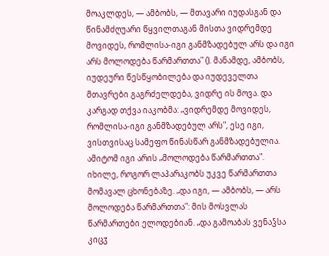მოაკლდეს, — ამბობს, — მთავარი იუდასგან და წინამძღუარი წყვილთაგან მისთა ვიდრემდე მოვიდეს, რომლისა-იგი განმზადებულ არს და იგი არს მოლოდება წარმართთა" (). მანამდე, ამბობს, იუდეური წესწყობილება და იუდეველთა მთავრები გაგრძელდება, ვიდრე ის მოვა. და კარგად თქვა იაკობმა: „ვიდრემდე მოვიდეს, რომლისა-იგი განმზადებულ არს", ესე იგი, ვისთვისაც სამეფო წინასწარ განმზადებულია. ამიტომ იგი არის „მოლოდება წარმართთა". იხილე, როგორ ლაპარაკობს უკვე წარმართთა მომავალ ცხონებაზე. „და იგი, — ამბობს, — არს მოლოდება წარმართთა": მის მოსვლას წარმართები ელოდებიან. „და გამოაბას ვენაჴსა კიცჳ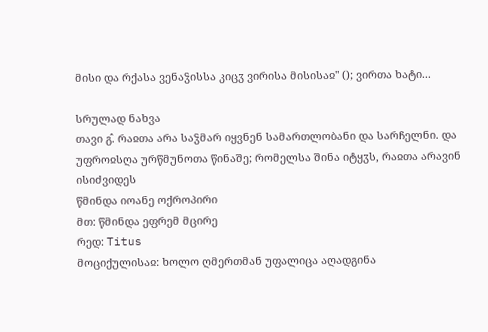მისი და რქასა ვენაჴისსა კიცჳ ვირისა მისისაჲ" (); ვირთა ხატი...

სრულად ნახვა
თავი გ̂. რაჲთა არა საჴმარ იყვნენ სამართლობანი და სარჩელნი. და უფროჲსღა ურწმუნოთა წინაშე; რომელსა შინა იტყჳს, რაჲთა არავინ ისიძვიდეს
წმინდა იოანე ოქროპირი
მთ: წმინდა ეფრემ მცირე
რედ: Titus
მოციქულისაჲ: ხოლო ღმერთმან უფალიცა აღადგინა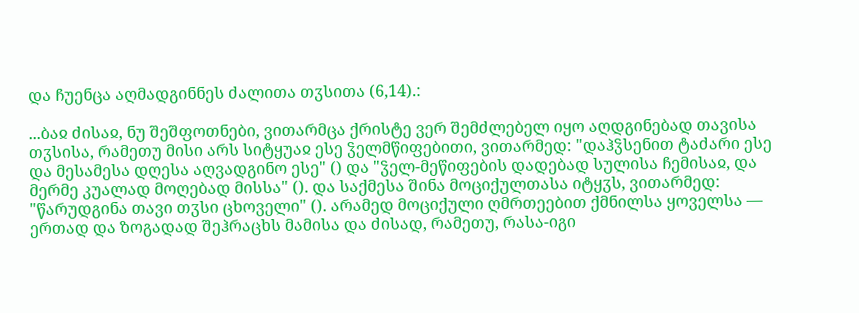და ჩუენცა აღმადგინნეს ძალითა თჳსითა (6,14).:

...ბაჲ ძისაჲ, ნუ შეშფოთნები, ვითარმცა ქრისტე ვერ შემძლებელ იყო აღდგინებად თავისა თჳსისა, რამეთუ მისი არს სიტყუაჲ ესე ჴელმწიფებითი, ვითარმედ: "დაჰჴსენით ტაძარი ესე და მესამესა დღესა აღვადგინო ესე" () და "ჴელ-მეწიფების დადებად სულისა ჩემისაჲ, და მერმე კუალად მოღებად მისსა" (). და საქმესა შინა მოციქულთასა იტყჳს, ვითარმედ: "წარუდგინა თავი თჳსი ცხოველი" (). არამედ მოციქული ღმრთეებით ქმნილსა ყოველსა — ერთად და ზოგადად შეჰრაცხს მამისა და ძისად, რამეთუ, რასა-იგი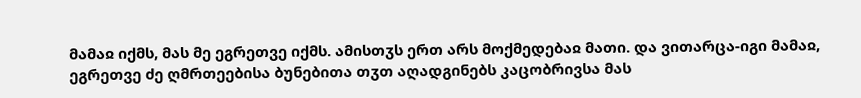მამაჲ იქმს, მას მე ეგრეთვე იქმს. ამისთჳს ერთ არს მოქმედებაჲ მათი. და ვითარცა-იგი მამაჲ, ეგრეთვე ძე ღმრთეებისა ბუნებითა თჳთ აღადგინებს კაცობრივსა მას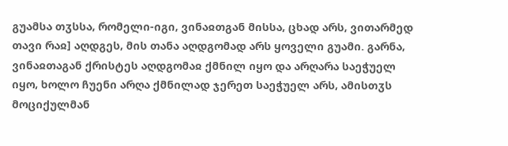გუამსა თჳსსა, რომელი-იგი, ვინაჲთგან მისსა, ცხად არს, ვითარმედ თავი რაჲ] აღდგეს, მის თანა აღდგომად არს ყოველი გუამი. გარნა, ვინაჲთაგან ქრისტეს აღდგომაჲ ქმნილ იყო და არღარა საეჭუელ იყო, ხოლო ჩუენი არღა ქმნილად ჯერეთ საეჭუელ არს, ამისთჳს მოციქულმან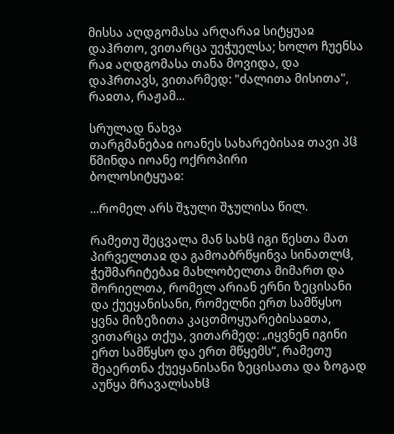მისსა აღდგომასა არღარაჲ სიტყუაჲ დაჰრთო, ვითარცა უეჭუელსა; ხოლო ჩუენსა რაჲ აღდგომასა თანა მოვიდა, და დაჰრთავს, ვითარმედ: "ძალითა მისითა", რაჲთა, რაჟამ...

სრულად ნახვა
თარგმანებაჲ იოანეს სახარებისაჲ თავი პჱ
წმინდა იოანე ოქროპირი
ბოლოსიტყუაჲ:

...რომელ არს შჯული შჯულისა წილ.

რამეთუ შეცვალა მან სახჱ იგი წესთა მათ პირველთაჲ და გამოაბრწყინვა სინათლჱ, ჭეშმარიტებაჲ მახლობელთა მიმართ და შორიელთა, რომელ არიან ერნი ზეცისანი და ქუეყანისანი, რომელნი ერთ სამწყსო ყვნა მიზეზითა კაცთმოყუარებისაჲთა, ვითარცა თქუა, ვითარმედ: „იყვნენ იგინი ერთ სამწყსო და ერთ მწყემს“, რამეთუ შეაერთნა ქუეყანისანი ზეცისათა და ზოგად აუწყა მრავალსახჱ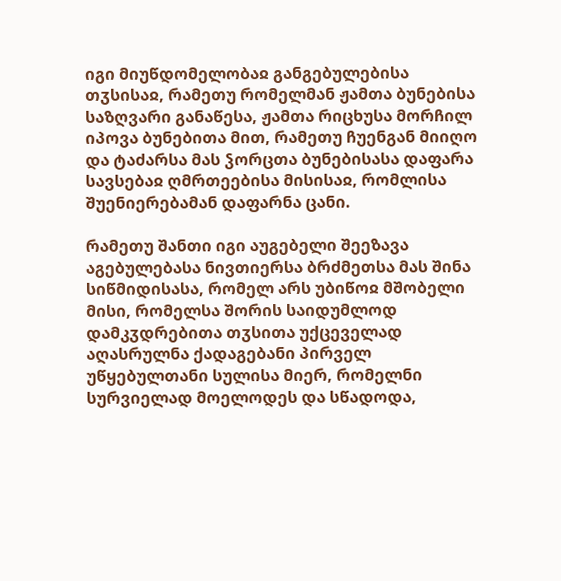იგი მიუწდომელობაჲ განგებულებისა თჳსისაჲ, რამეთუ რომელმან ჟამთა ბუნებისა საზღვარი განაწესა, ჟამთა რიცხუსა მორჩილ იპოვა ბუნებითა მით, რამეთუ ჩუენგან მიიღო და ტაძარსა მას ჴორცთა ბუნებისასა დაფარა სავსებაჲ ღმრთეებისა მისისაჲ, რომლისა შუენიერებამან დაფარნა ცანი.

რამეთუ შანთი იგი აუგებელი შეეზავა აგებულებასა ნივთიერსა ბრძმეთსა მას შინა სიწმიდისასა, რომელ არს უბიწოჲ მშობელი მისი, რომელსა შორის საიდუმლოდ დამკჳდრებითა თჳსითა უქცეველად აღასრულნა ქადაგებანი პირველ უწყებულთანი სულისა მიერ, რომელნი სურვიელად მოელოდეს და სწადოდა,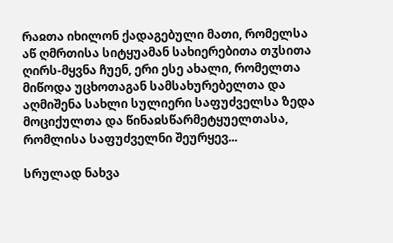რაჲთა იხილონ ქადაგებული მათი, რომელსა აწ ღმრთისა სიტყუამან სახიერებითა თჳსითა ღირს-მყვნა ჩუენ, ერი ესე ახალი, რომელთა მიწოდა უცხოთაგან სამსახურებელთა და აღმიშენა სახლი სულიერი საფუძველსა ზედა მოციქულთა და წინაჲსწარმეტყუელთასა, რომლისა საფუძველნი შეურყევ...

სრულად ნახვა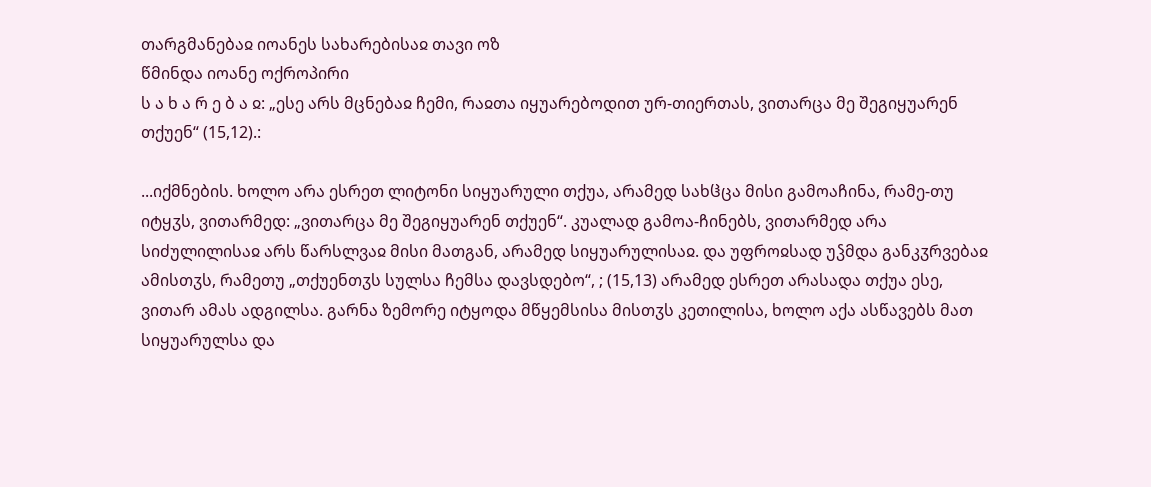თარგმანებაჲ იოანეს სახარებისაჲ თავი ოზ
წმინდა იოანე ოქროპირი
ს ა ხ ა რ ე ბ ა ჲ: „ესე არს მცნებაჲ ჩემი, რაჲთა იყუარებოდით ურ-თიერთას, ვითარცა მე შეგიყუარენ თქუენ“ (15,12).:

...იქმნების. ხოლო არა ესრეთ ლიტონი სიყუარული თქუა, არამედ სახჱცა მისი გამოაჩინა, რამე-თუ იტყჳს, ვითარმედ: „ვითარცა მე შეგიყუარენ თქუენ“. კუალად გამოა-ჩინებს, ვითარმედ არა სიძულილისაჲ არს წარსლვაჲ მისი მათგან, არამედ სიყუარულისაჲ. და უფროჲსად უჴმდა განკჳრვებაჲ ამისთჳს, რამეთუ „თქუენთჳს სულსა ჩემსა დავსდებო“, ; (15,13) არამედ ესრეთ არასადა თქუა ესე, ვითარ ამას ადგილსა. გარნა ზემორე იტყოდა მწყემსისა მისთჳს კეთილისა, ხოლო აქა ასწავებს მათ სიყუარულსა და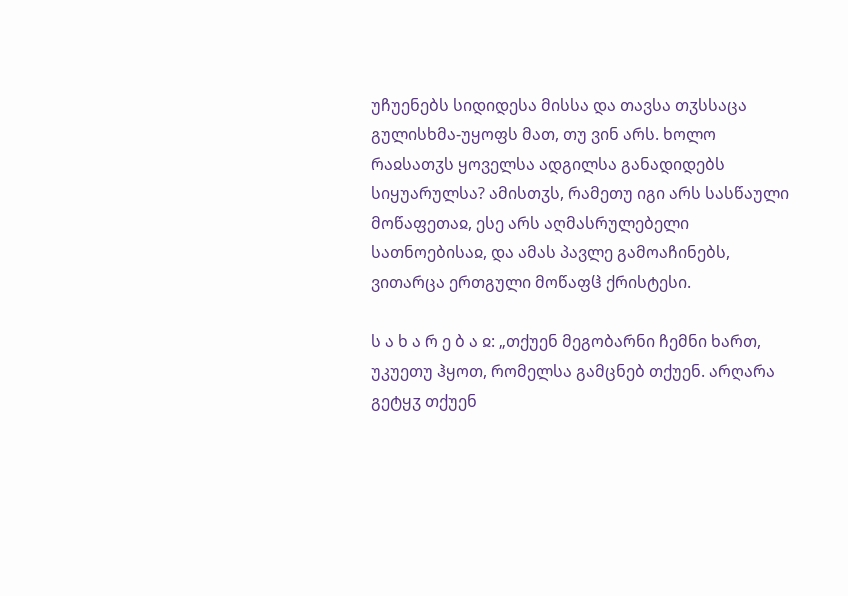უჩუენებს სიდიდესა მისსა და თავსა თჳსსაცა გულისხმა-უყოფს მათ, თუ ვინ არს. ხოლო რაჲსათჳს ყოველსა ადგილსა განადიდებს სიყუარულსა? ამისთჳს, რამეთუ იგი არს სასწაული მოწაფეთაჲ, ესე არს აღმასრულებელი სათნოებისაჲ, და ამას პავლე გამოაჩინებს, ვითარცა ერთგული მოწაფჱ ქრისტესი.

ს ა ხ ა რ ე ბ ა ჲ: „თქუენ მეგობარნი ჩემნი ხართ, უკუეთუ ჰყოთ, რომელსა გამცნებ თქუენ. არღარა გეტყჳ თქუენ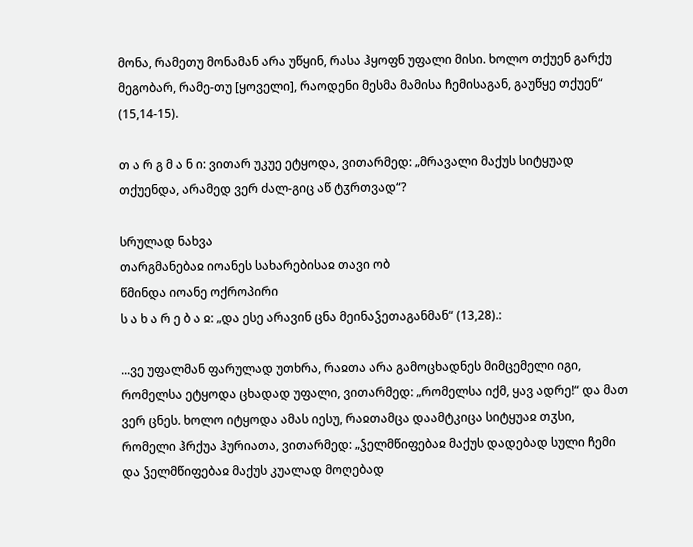მონა, რამეთუ მონამან არა უწყინ, რასა ჰყოფნ უფალი მისი. ხოლო თქუენ გარქუ მეგობარ, რამე-თუ [ყოველი], რაოდენი მესმა მამისა ჩემისაგან, გაუწყე თქუენ“ (15,14-15).

თ ა რ გ მ ა ნ ი: ვითარ უკუე ეტყოდა, ვითარმედ: „მრავალი მაქუს სიტყუად თქუენდა, არამედ ვერ ძალ-გიც აწ ტჳრთვად“?

სრულად ნახვა
თარგმანებაჲ იოანეს სახარებისაჲ თავი ობ
წმინდა იოანე ოქროპირი
ს ა ხ ა რ ე ბ ა ჲ: „და ესე არავინ ცნა მეინაჴეთაგანმან“ (13,28).:

...ვე უფალმან ფარულად უთხრა, რაჲთა არა გამოცხადნეს მიმცემელი იგი, რომელსა ეტყოდა ცხადად უფალი, ვითარმედ: „რომელსა იქმ, ყავ ადრე!“ და მათ ვერ ცნეს. ხოლო იტყოდა ამას იესუ, რაჲთამცა დაამტკიცა სიტყუაჲ თჳსი, რომელი ჰრქუა ჰურიათა, ვითარმედ: „ჴელმწიფებაჲ მაქუს დადებად სული ჩემი და ჴელმწიფებაჲ მაქუს კუალად მოღებად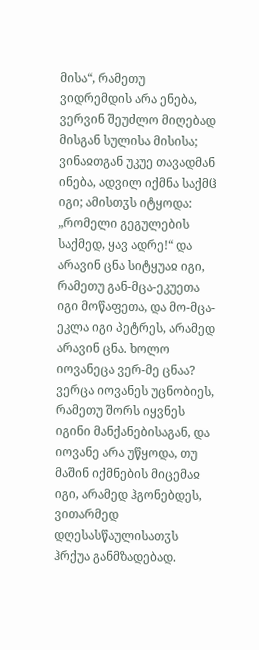მისა“, რამეთუ ვიდრემდის არა ენება, ვერვინ შეუძლო მიღებად მისგან სულისა მისისა; ვინაჲთგან უკუე თავადმან ინება, ადვილ იქმნა საქმჱ იგი; ამისთჳს იტყოდა: „რომელი გეგულების საქმედ, ყავ ადრე!“ და არავინ ცნა სიტყუაჲ იგი, რამეთუ გან-მცა-ეკუეთა იგი მოწაფეთა, და მო-მცა-ეკლა იგი პეტრეს, არამედ არავინ ცნა. ხოლო იოვანეცა ვერ-მე ცნაა? ვერცა იოვანეს უცნობიეს, რამეთუ შორს იყვნეს იგინი მანქანებისაგან, და იოვანე არა უწყოდა, თუ მაშინ იქმნების მიცემაჲ იგი, არამედ ჰგონებდეს, ვითარმედ დღესასწაულისათჳს ჰრქუა განმზადებად.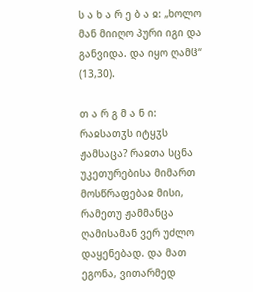ს ა ხ ა რ ე ბ ა ჲ: „ხოლო მან მიიღო პური იგი და განვიდა. და იყო ღამჱ“ (13,30).

თ ა რ გ მ ა ნ ი: რაჲსათჳს იტყჳს ჟამსაცა? რაჲთა სცნა უკეთურებისა მიმართ მოსწრაფებაჲ მისი, რამეთუ ჟამმანცა ღამისამან ვერ უძლო დაყენებად. და მათ ეგონა, ვითარმედ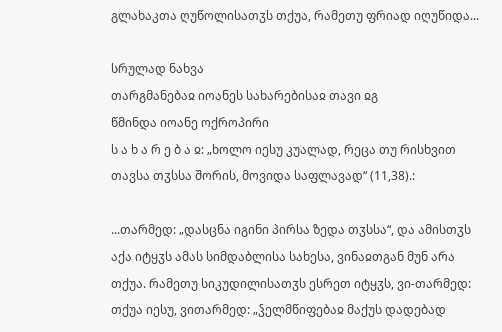გლახაკთა ღუწოლისათჳს თქუა, რამეთუ ფრიად იღუწიდა...

სრულად ნახვა
თარგმანებაჲ იოანეს სახარებისაჲ თავი ჲგ
წმინდა იოანე ოქროპირი
ს ა ხ ა რ ე ბ ა ჲ: „ხოლო იესუ კუალად, რეცა თუ რისხვით თავსა თჳსსა შორის, მოვიდა საფლავად“ (11,38).:

...თარმედ: „დასცნა იგინი პირსა ზედა თჳსსა“, და ამისთჳს აქა იტყჳს ამას სიმდაბლისა სახესა, ვინაჲთგან მუნ არა თქუა. რამეთუ სიკუდილისათჳს ესრეთ იტყჳს, ვი-თარმედ: თქუა იესუ, ვითარმედ: „ჴელმწიფებაჲ მაქუს დადებად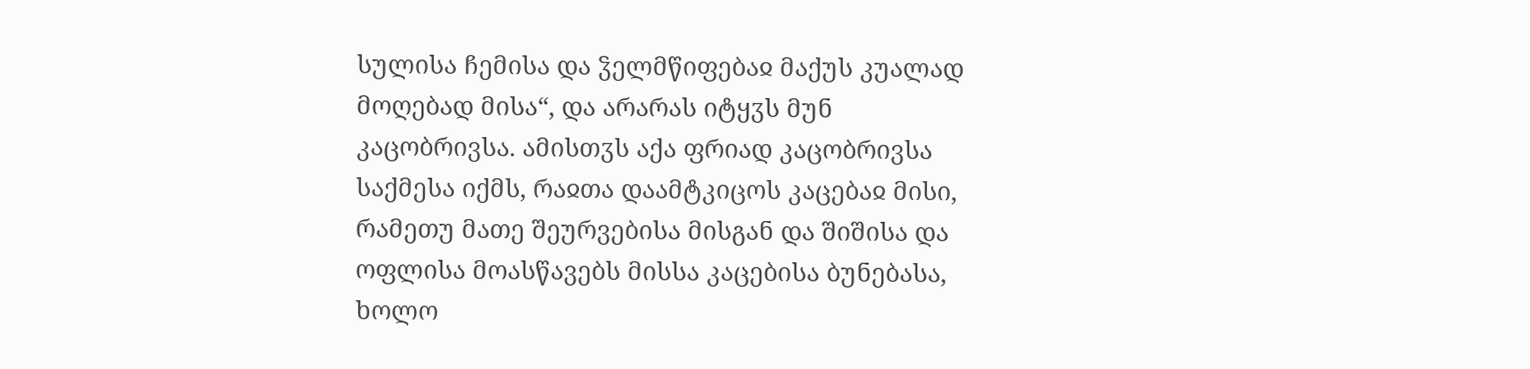სულისა ჩემისა და ჴელმწიფებაჲ მაქუს კუალად მოღებად მისა“, და არარას იტყჳს მუნ კაცობრივსა. ამისთჳს აქა ფრიად კაცობრივსა საქმესა იქმს, რაჲთა დაამტკიცოს კაცებაჲ მისი, რამეთუ მათე შეურვებისა მისგან და შიშისა და ოფლისა მოასწავებს მისსა კაცებისა ბუნებასა, ხოლო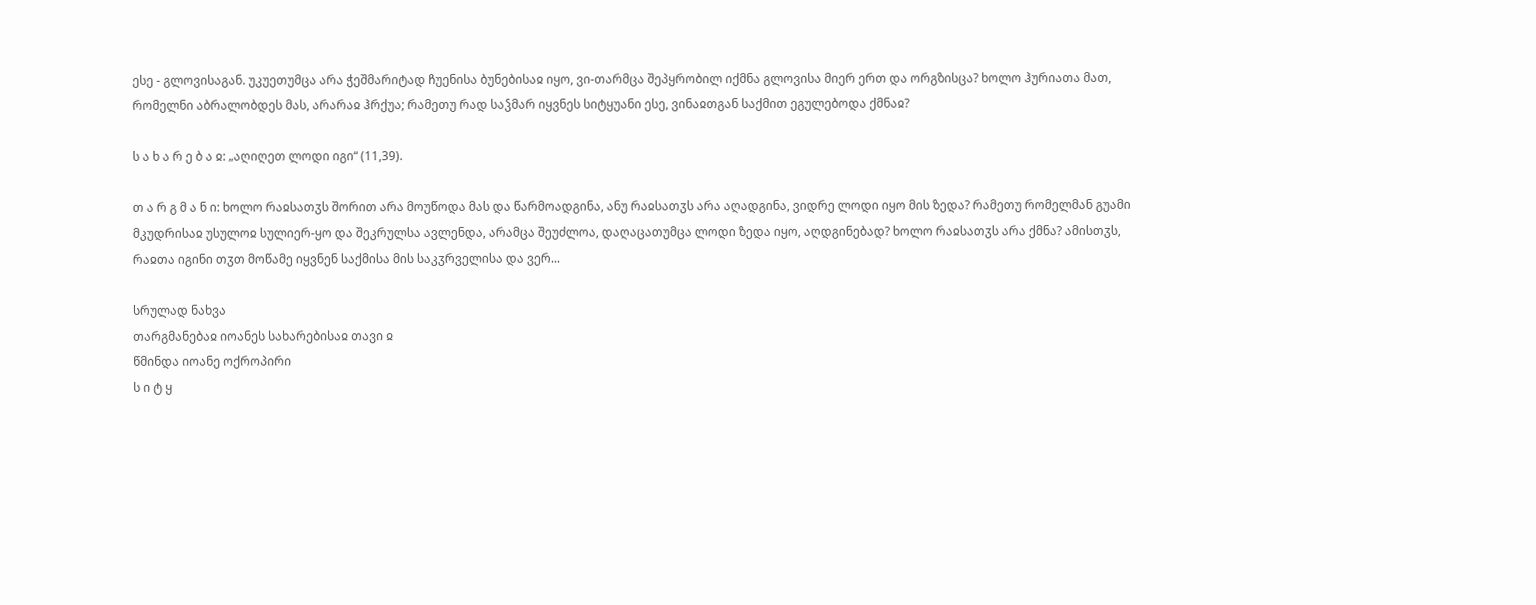ესე - გლოვისაგან. უკუეთუმცა არა ჭეშმარიტად ჩუენისა ბუნებისაჲ იყო, ვი-თარმცა შეპყრობილ იქმნა გლოვისა მიერ ერთ და ორგზისცა? ხოლო ჰურიათა მათ, რომელნი აბრალობდეს მას, არარაჲ ჰრქუა; რამეთუ რად საჴმარ იყვნეს სიტყუანი ესე, ვინაჲთგან საქმით ეგულებოდა ქმნაჲ?

ს ა ხ ა რ ე ბ ა ჲ: „აღიღეთ ლოდი იგი“ (11,39).

თ ა რ გ მ ა ნ ი: ხოლო რაჲსათჳს შორით არა მოუწოდა მას და წარმოადგინა, ანუ რაჲსათჳს არა აღადგინა, ვიდრე ლოდი იყო მის ზედა? რამეთუ რომელმან გუამი მკუდრისაჲ უსულოჲ სულიერ-ყო და შეკრულსა ავლენდა, არამცა შეუძლოა, დაღაცათუმცა ლოდი ზედა იყო, აღდგინებად? ხოლო რაჲსათჳს არა ქმნა? ამისთჳს, რაჲთა იგინი თჳთ მოწამე იყვნენ საქმისა მის საკჳრველისა და ვერ...

სრულად ნახვა
თარგმანებაჲ იოანეს სახარებისაჲ თავი ჲ
წმინდა იოანე ოქროპირი
ს ი ტ ყ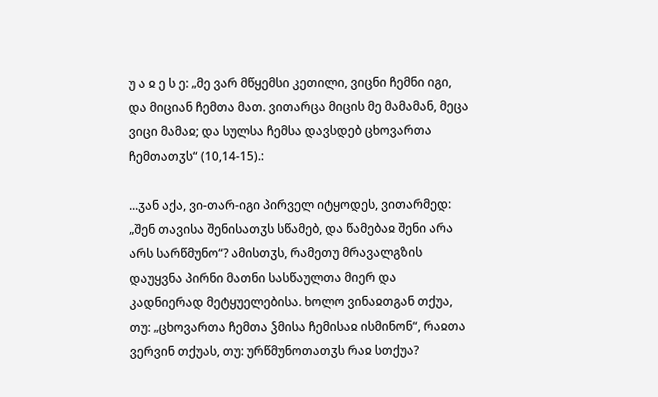უ ა ჲ ე ს ე: „მე ვარ მწყემსი კეთილი, ვიცნი ჩემნი იგი, და მიციან ჩემთა მათ. ვითარცა მიცის მე მამამან, მეცა ვიცი მამაჲ; და სულსა ჩემსა დავსდებ ცხოვართა ჩემთათჳს“ (10,14-15).:

...ჳან აქა, ვი-თარ-იგი პირველ იტყოდეს, ვითარმედ: „შენ თავისა შენისათჳს სწამებ, და წამებაჲ შენი არა არს სარწმუნო“? ამისთჳს, რამეთუ მრავალგზის დაუყვნა პირნი მათნი სასწაულთა მიერ და კადნიერად მეტყუელებისა. ხოლო ვინაჲთგან თქუა, თუ: „ცხოვართა ჩემთა ჴმისა ჩემისაჲ ისმინონ“, რაჲთა ვერვინ თქუას, თუ: ურწმუნოთათჳს რაჲ სთქუა?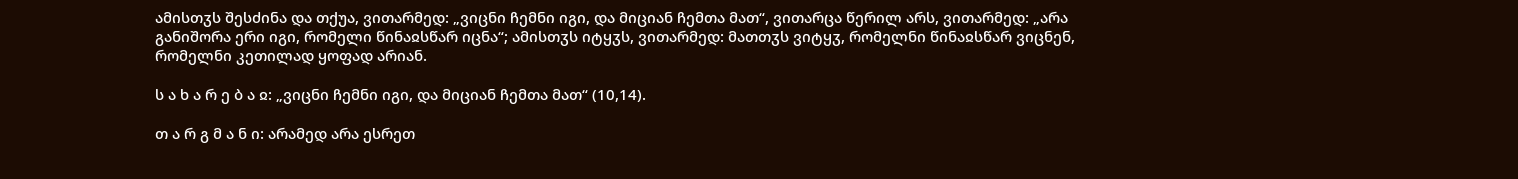ამისთჳს შესძინა და თქუა, ვითარმედ: „ვიცნი ჩემნი იგი, და მიციან ჩემთა მათ“, ვითარცა წერილ არს, ვითარმედ: „არა განიშორა ერი იგი, რომელი წინაჲსწარ იცნა“; ამისთჳს იტყჳს, ვითარმედ: მათთჳს ვიტყჳ, რომელნი წინაჲსწარ ვიცნენ, რომელნი კეთილად ყოფად არიან.

ს ა ხ ა რ ე ბ ა ჲ: „ვიცნი ჩემნი იგი, და მიციან ჩემთა მათ“ (10,14).

თ ა რ გ მ ა ნ ი: არამედ არა ესრეთ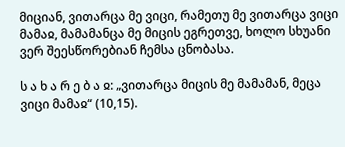მიციან, ვითარცა მე ვიცი, რამეთუ მე ვითარცა ვიცი მამაჲ, მამამანცა მე მიცის ეგრეთვე, ხოლო სხუანი ვერ შეესწორებიან ჩემსა ცნობასა.

ს ა ხ ა რ ე ბ ა ჲ: „ვითარცა მიცის მე მამამან, მეცა ვიცი მამაჲ“ (10,15).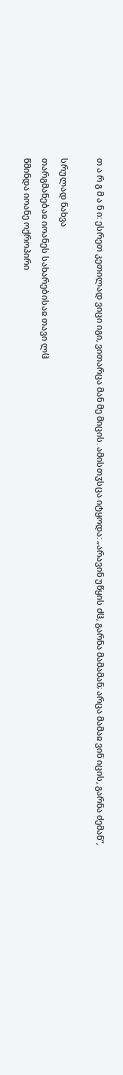თ ა რ გ მ ა ნ ი: ესრეთ კეთილად ვიცი იგი, ვითარცა მან მე მიცის. ამისთჳსცა იტყოდა: „არავინ უწყის ძჱ, გარნა მამამან; არცა მამაჲ ვინ იცის, გარნა ძემან“,

სრულად ნახვა
თარგმანებაჲ იოანეს სახარებისაჲ თავი ლჱ
წმინდა იოანე ოქროპირი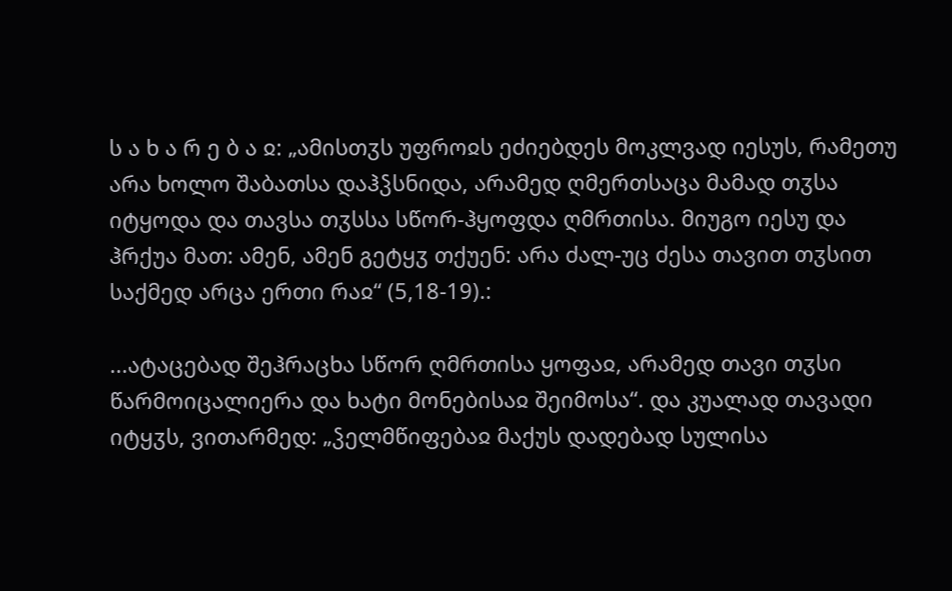ს ა ხ ა რ ე ბ ა ჲ: „ამისთჳს უფროჲს ეძიებდეს მოკლვად იესუს, რამეთუ არა ხოლო შაბათსა დაჰჴსნიდა, არამედ ღმერთსაცა მამად თჳსა იტყოდა და თავსა თჳსსა სწორ-ჰყოფდა ღმრთისა. მიუგო იესუ და ჰრქუა მათ: ამენ, ამენ გეტყჳ თქუენ: არა ძალ-უც ძესა თავით თჳსით საქმედ არცა ერთი რაჲ“ (5,18-19).:

...ატაცებად შეჰრაცხა სწორ ღმრთისა ყოფაჲ, არამედ თავი თჳსი წარმოიცალიერა და ხატი მონებისაჲ შეიმოსა“. და კუალად თავადი იტყჳს, ვითარმედ: „ჴელმწიფებაჲ მაქუს დადებად სულისა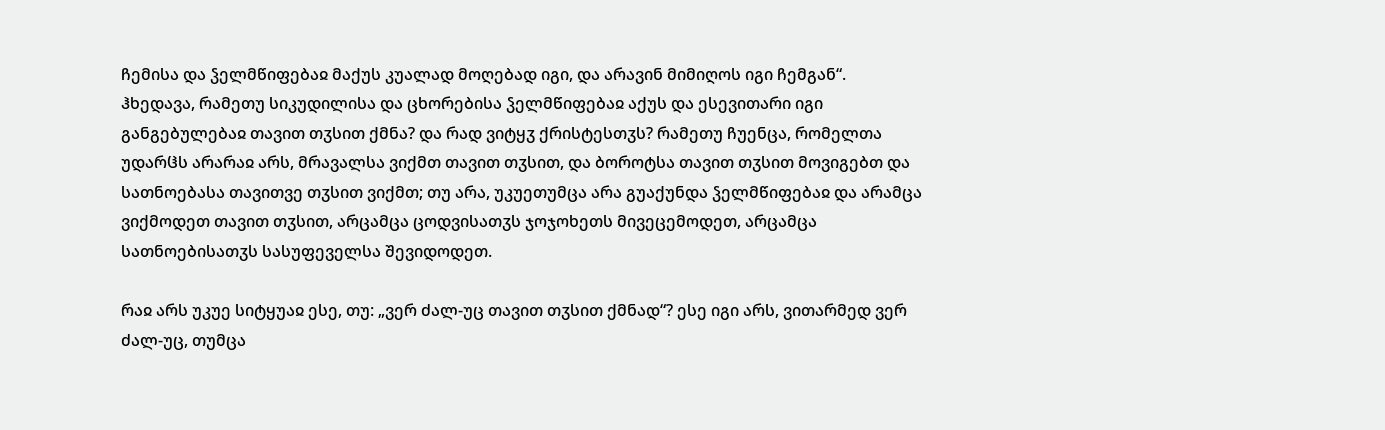ჩემისა და ჴელმწიფებაჲ მაქუს კუალად მოღებად იგი, და არავინ მიმიღოს იგი ჩემგან“. ჰხედავა, რამეთუ სიკუდილისა და ცხორებისა ჴელმწიფებაჲ აქუს და ესევითარი იგი განგებულებაჲ თავით თჳსით ქმნა? და რად ვიტყჳ ქრისტესთჳს? რამეთუ ჩუენცა, რომელთა უდარჱს არარაჲ არს, მრავალსა ვიქმთ თავით თჳსით, და ბოროტსა თავით თჳსით მოვიგებთ და სათნოებასა თავითვე თჳსით ვიქმთ; თუ არა, უკუეთუმცა არა გუაქუნდა ჴელმწიფებაჲ და არამცა ვიქმოდეთ თავით თჳსით, არცამცა ცოდვისათჳს ჯოჯოხეთს მივეცემოდეთ, არცამცა სათნოებისათჳს სასუფეველსა შევიდოდეთ.

რაჲ არს უკუე სიტყუაჲ ესე, თუ: „ვერ ძალ-უც თავით თჳსით ქმნად“? ესე იგი არს, ვითარმედ ვერ ძალ-უც, თუმცა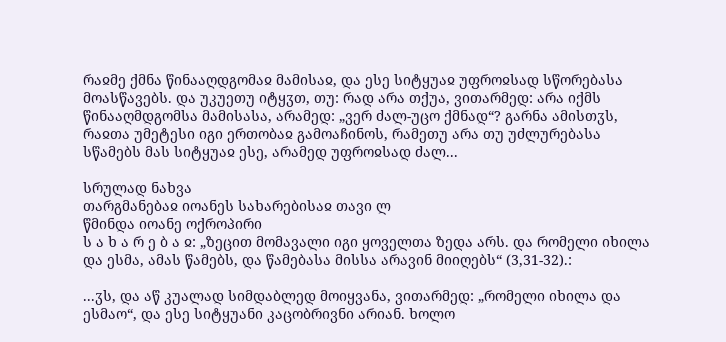რაჲმე ქმნა წინააღდგომაჲ მამისაჲ, და ესე სიტყუაჲ უფროჲსად სწორებასა მოასწავებს. და უკუეთუ იტყჳთ, თუ: რად არა თქუა, ვითარმედ: არა იქმს წინააღმდგომსა მამისასა, არამედ: „ვერ ძალ-უცო ქმნად“? გარნა ამისთჳს, რაჲთა უმეტესი იგი ერთობაჲ გამოაჩინოს, რამეთუ არა თუ უძლურებასა სწამებს მას სიტყუაჲ ესე, არამედ უფროჲსად ძალ...

სრულად ნახვა
თარგმანებაჲ იოანეს სახარებისაჲ თავი ლ
წმინდა იოანე ოქროპირი
ს ა ხ ა რ ე ბ ა ჲ: „ზეცით მომავალი იგი ყოველთა ზედა არს. და რომელი იხილა და ესმა, ამას წამებს, და წამებასა მისსა არავინ მიიღებს“ (3,31-32).:

...ჳს, და აწ კუალად სიმდაბლედ მოიყვანა, ვითარმედ: „რომელი იხილა და ესმაო“, და ესე სიტყუანი კაცობრივნი არიან. ხოლო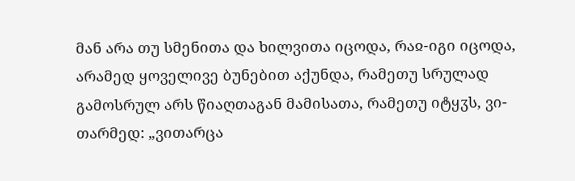მან არა თუ სმენითა და ხილვითა იცოდა, რაჲ-იგი იცოდა, არამედ ყოველივე ბუნებით აქუნდა, რამეთუ სრულად გამოსრულ არს წიაღთაგან მამისათა, რამეთუ იტყჳს, ვი-თარმედ: „ვითარცა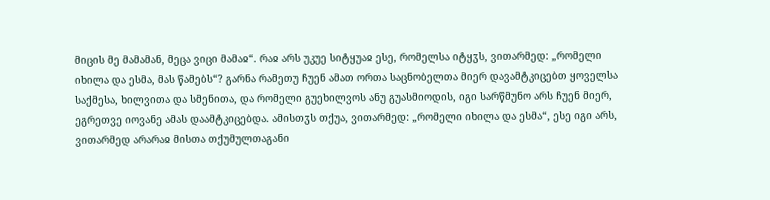მიცის მე მამამან, მეცა ვიცი მამაჲ“. რაჲ არს უკუე სიტყუაჲ ესე, რომელსა იტყჳს, ვითარმედ: „რომელი იხილა და ესმა, მას წამებს“? გარნა რამეთუ ჩუენ ამათ ორთა საცნობელთა მიერ დავამტკიცებთ ყოველსა საქმესა, ხილვითა და სმენითა, და რომელი გუეხილვოს ანუ გუასმიოდის, იგი სარწმუნო არს ჩუენ მიერ, ეგრეთვე იოვანე ამას დაამტკიცებდა. ამისთჳს თქუა, ვითარმედ: „რომელი იხილა და ესმა“, ესე იგი არს, ვითარმედ არარაჲ მისთა თქუმულთაგანი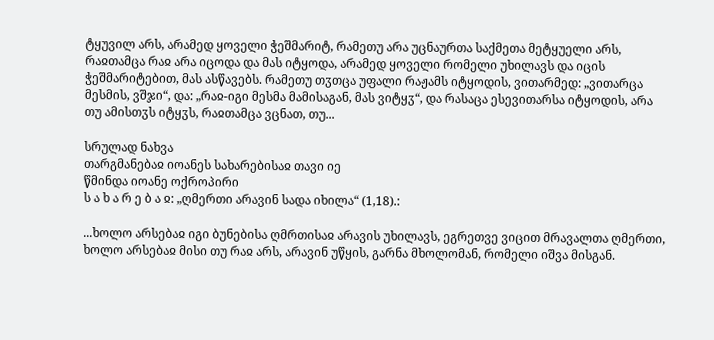ტყუვილ არს, არამედ ყოველი ჭეშმარიტ, რამეთუ არა უცნაურთა საქმეთა მეტყუელი არს, რაჲთამცა რაჲ არა იცოდა და მას იტყოდა, არამედ ყოველი რომელი უხილავს და იცის ჭეშმარიტებით, მას ასწავებს. რამეთუ თჳთცა უფალი რაჟამს იტყოდის, ვითარმედ: „ვითარცა მესმის, ვშჯი“, და: „რაჲ-იგი მესმა მამისაგან, მას ვიტყჳ“, და რასაცა ესევითარსა იტყოდის, არა თუ ამისთჳს იტყჳს, რაჲთამცა ვცნათ, თუ...

სრულად ნახვა
თარგმანებაჲ იოანეს სახარებისაჲ თავი იე
წმინდა იოანე ოქროპირი
ს ა ხ ა რ ე ბ ა ჲ: „ღმერთი არავინ სადა იხილა“ (1,18).:

...ხოლო არსებაჲ იგი ბუნებისა ღმრთისაჲ არავის უხილავს, ეგრეთვე ვიცით მრავალთა ღმერთი, ხოლო არსებაჲ მისი თუ რაჲ არს, არავინ უწყის, გარნა მხოლომან, რომელი იშვა მისგან.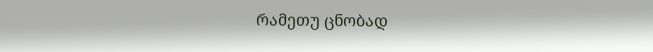რამეთუ ცნობად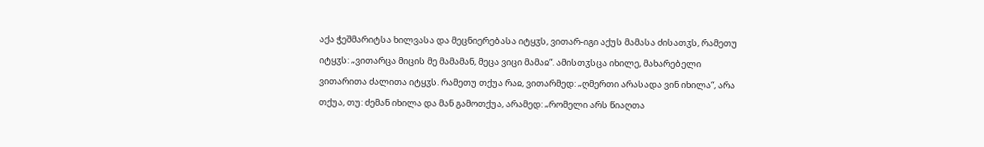აქა ჭეშმარიტსა ხილვასა და მეცნიერებასა იტყჳს, ვითარ-იგი აქუს მამასა ძისათჳს, რამეთუ იტყჳს: „ვითარცა მიცის მე მამამან, მეცა ვიცი მამაჲ“. ამისთჳსცა იხილე, მახარებელი ვითარითა ძალითა იტყჳს. რამეთუ თქუა რაჲ, ვითარმედ: „ღმერთი არასადა ვინ იხილა“, არა თქუა, თუ: ძემან იხილა და მან გამოთქუა, არამედ: „რომელი არს წიაღთა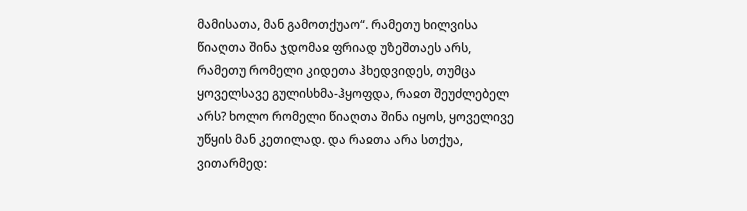მამისათა, მან გამოთქუაო“. რამეთუ ხილვისა წიაღთა შინა ჯდომაჲ ფრიად უზეშთაეს არს, რამეთუ რომელი კიდეთა ჰხედვიდეს, თუმცა ყოველსავე გულისხმა-ჰყოფდა, რაჲთ შეუძლებელ არს? ხოლო რომელი წიაღთა შინა იყოს, ყოველივე უწყის მან კეთილად. და რაჲთა არა სთქუა, ვითარმედ: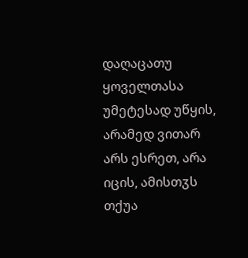დაღაცათუ ყოველთასა უმეტესად უწყის, არამედ ვითარ არს ესრეთ, არა იცის, ამისთჳს თქუა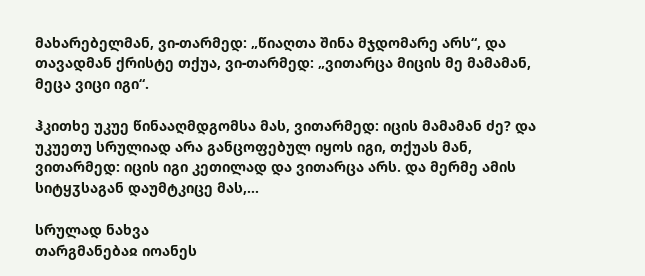მახარებელმან, ვი-თარმედ: „წიაღთა შინა მჯდომარე არს“, და თავადმან ქრისტე თქუა, ვი-თარმედ: „ვითარცა მიცის მე მამამან, მეცა ვიცი იგი“.

ჰკითხე უკუე წინააღმდგომსა მას, ვითარმედ: იცის მამამან ძე? და უკუეთუ სრულიად არა განცოფებულ იყოს იგი, თქუას მან, ვითარმედ: იცის იგი კეთილად და ვითარცა არს. და მერმე ამის სიტყჳსაგან დაუმტკიცე მას,...

სრულად ნახვა
თარგმანებაჲ იოანეს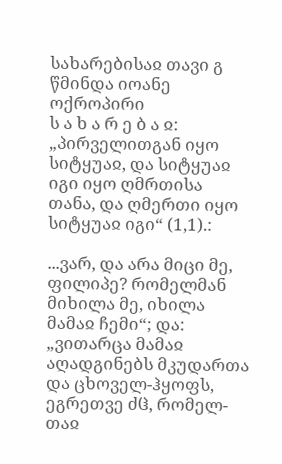სახარებისაჲ თავი გ
წმინდა იოანე ოქროპირი
ს ა ხ ა რ ე ბ ა ჲ: „პირველითგან იყო სიტყუაჲ, და სიტყუაჲ იგი იყო ღმრთისა თანა, და ღმერთი იყო სიტყუაჲ იგი“ (1,1).:

...ვარ, და არა მიცი მე, ფილიპე? რომელმან მიხილა მე, იხილა მამაჲ ჩემი“; და: „ვითარცა მამაჲ აღადგინებს მკუდართა და ცხოველ-ჰყოფს, ეგრეთვე ძჱ, რომელ-თაჲ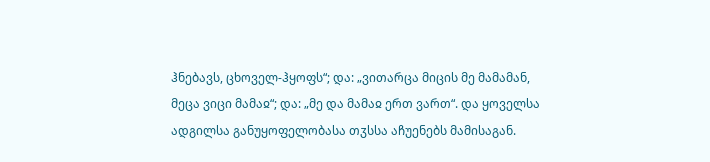ჰნებავს, ცხოველ-ჰყოფს“; და: „ვითარცა მიცის მე მამამან, მეცა ვიცი მამაჲ“; და: „მე და მამაჲ ერთ ვართ“. და ყოველსა ადგილსა განუყოფელობასა თჳსსა აჩუენებს მამისაგან.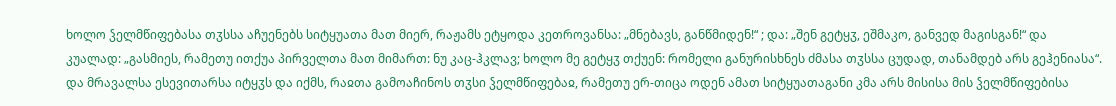ხოლო ჴელმწიფებასა თჳსსა აჩუენებს სიტყუათა მათ მიერ, რაჟამს ეტყოდა კეთროვანსა: „მნებავს, განწმიდენ!“ ; და: „შენ გეტყჳ, ეშმაკო, განვედ მაგისგან!“ და კუალად: „გასმიეს, რამეთუ ითქუა პირველთა მათ მიმართ: ნუ კაც-ჰკლავ; ხოლო მე გეტყჳ თქუენ: რომელი განურისხნეს ძმასა თჳსსა ცუდად, თანამდებ არს გეჰენიასა“. და მრავალსა ესევითარსა იტყჳს და იქმს, რაჲთა გამოაჩინოს თჳსი ჴელმწიფებაჲ, რამეთუ ერ-თიცა ოდენ ამათ სიტყუათაგანი კმა არს მისისა მის ჴელმწიფებისა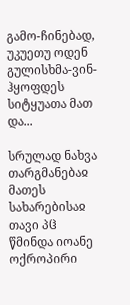გამო-ჩინებად, უკუეთუ ოდენ გულისხმა-ვინ-ჰყოფდეს სიტყუათა მათ და...

სრულად ნახვა
თარგმანებაჲ მათეს სახარებისაჲ თავი პჱ
წმინდა იოანე ოქროპირი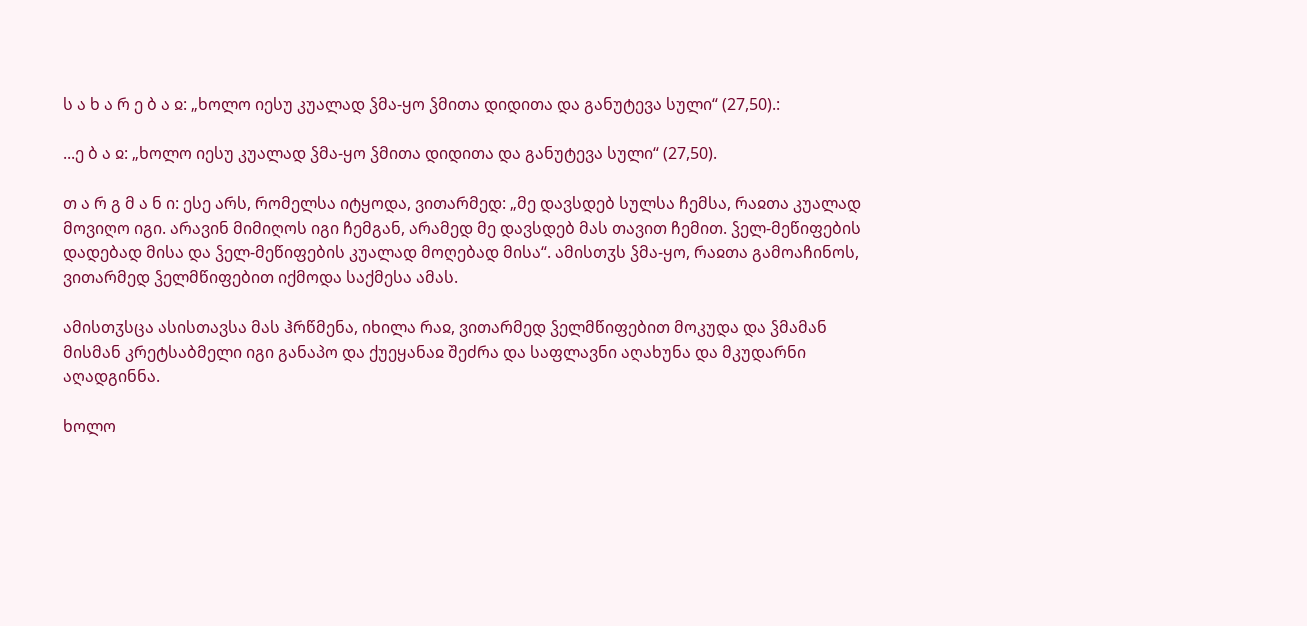ს ა ხ ა რ ე ბ ა ჲ: „ხოლო იესუ კუალად ჴმა-ყო ჴმითა დიდითა და განუტევა სული“ (27,50).:

...ე ბ ა ჲ: „ხოლო იესუ კუალად ჴმა-ყო ჴმითა დიდითა და განუტევა სული“ (27,50).

თ ა რ გ მ ა ნ ი: ესე არს, რომელსა იტყოდა, ვითარმედ: „მე დავსდებ სულსა ჩემსა, რაჲთა კუალად მოვიღო იგი. არავინ მიმიღოს იგი ჩემგან, არამედ მე დავსდებ მას თავით ჩემით. ჴელ-მეწიფების დადებად მისა და ჴელ-მეწიფების კუალად მოღებად მისა“. ამისთჳს ჴმა-ყო, რაჲთა გამოაჩინოს, ვითარმედ ჴელმწიფებით იქმოდა საქმესა ამას.

ამისთჳსცა ასისთავსა მას ჰრწმენა, იხილა რაჲ, ვითარმედ ჴელმწიფებით მოკუდა და ჴმამან მისმან კრეტსაბმელი იგი განაპო და ქუეყანაჲ შეძრა და საფლავნი აღახუნა და მკუდარნი აღადგინნა.

ხოლო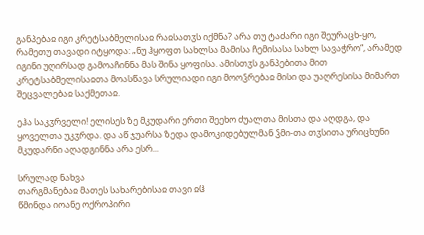განპებაჲ იგი კრეტსაბმელისაჲ რაჲსათჳს იქმნა? არა თუ ტაძარი იგი შეურაცხ-ყო, რამეთუ თავადი იტყოდა: „ნუ ჰყოფთ სახლსა მამისა ჩემისასა სახლ სავაჭრო“, არამედ იგინი უღირსად გამოაჩინნა მას შინა ყოფისა. ამისთჳს განპებითა მით კრეტსაბმელისაჲთა მოასწავა სრულიადი იგი მოოჴრებაჲ მისი და უაღრესისა მიმართ შეცვალებაჲ საქმეთაჲ.

ეჰა საკჳრველი! ელისეს ზე მკუდარი ერთი შეეხო ძუალთა მისთა და აღდგა, და ყოველთა უკჳრდა. და აწ ჯუარსა ზედა დამოკიდებულმან ჴმი-თა თჳსითა ურიცხუნი მკუდარნი აღადგინნა არა ესრ...

სრულად ნახვა
თარგმანებაჲ მათეს სახარებისაჲ თავი ჲჱ
წმინდა იოანე ოქროპირი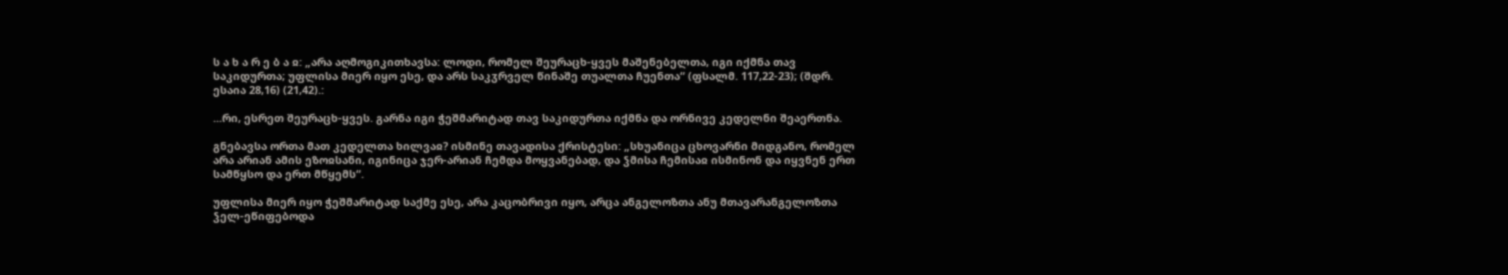ს ა ხ ა რ ე ბ ა ჲ: „არა აღმოგიკითხავსა: ლოდი, რომელ შეურაცხ-ყვეს მაშენებელთა, იგი იქმნა თავ საკიდურთა; უფლისა მიერ იყო ესე, და არს საკჳრველ წინაშე თუალთა ჩუენთა“ (ფსალმ. 117,22-23); (შდრ. ესაია 28,16) (21,42).:

...რი, ესრეთ შეურაცხ-ყვეს. გარნა იგი ჭეშმარიტად თავ საკიდურთა იქმნა და ორნივე კედელნი შეაერთნა.

გნებავსა ორთა მათ კედელთა ხილვაჲ? ისმინე თავადისა ქრისტესი: „სხუანიცა ცხოვარნი მიდგანო, რომელ არა არიან ამის ეზოჲსანი, იგინიცა ჯერ-არიან ჩემდა მოყვანებად, და ჴმისა ჩემისაჲ ისმინონ და იყვნენ ერთ სამწყსო და ერთ მწყემს“.

უფლისა მიერ იყო ჭეშმარიტად საქმე ესე, არა კაცობრივი იყო, არცა ანგელოზთა ანუ მთავარანგელოზთა ჴელ-ეწიფებოდა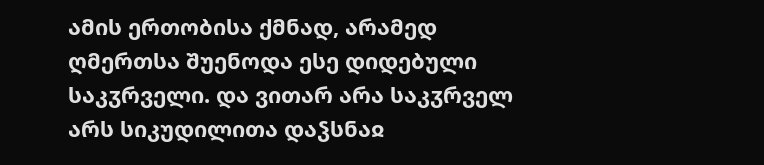ამის ერთობისა ქმნად, არამედ ღმერთსა შუენოდა ესე დიდებული საკჳრველი. და ვითარ არა საკჳრველ არს სიკუდილითა დაჴსნაჲ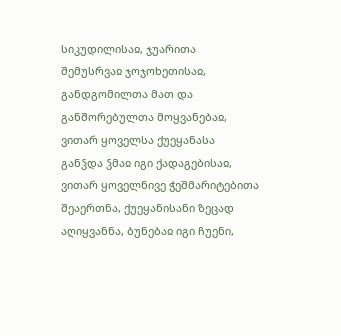სიკუდილისაჲ, ჯუარითა შემუსრვაჲ ჯოჯოხეთისაჲ, განდგომილთა მათ და განშორებულთა მოყვანებაჲ, ვითარ ყოველსა ქუეყანასა განჴდა ჴმაჲ იგი ქადაგებისაჲ, ვითარ ყოველნივე ჭეშმარიტებითა შეაერთნა, ქუეყანისანი ზეცად აღიყვანნა, ბუნებაჲ იგი ჩუენი,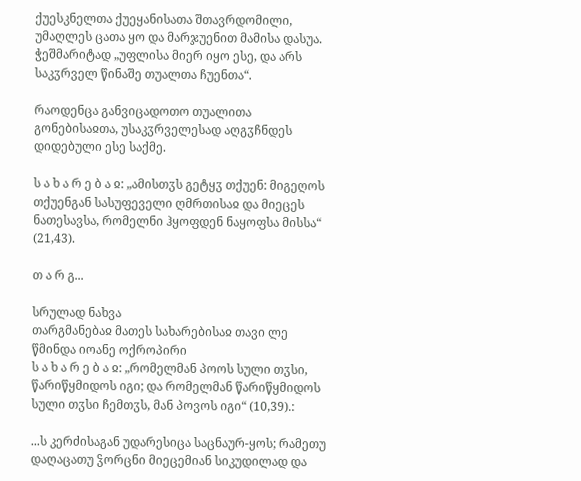ქუესკნელთა ქუეყანისათა შთავრდომილი, უმაღლეს ცათა ყო და მარჯუენით მამისა დასუა. ჭეშმარიტად „უფლისა მიერ იყო ესე, და არს საკჳრველ წინაშე თუალთა ჩუენთა“.

რაოდენცა განვიცადოთო თუალითა გონებისაჲთა, უსაკჳრველესად აღგჳჩნდეს დიდებული ესე საქმე.

ს ა ხ ა რ ე ბ ა ჲ: „ამისთჳს გეტყჳ თქუენ: მიგეღოს თქუენგან სასუფეველი ღმრთისაჲ და მიეცეს ნათესავსა, რომელნი ჰყოფდენ ნაყოფსა მისსა“ (21,43).

თ ა რ გ...

სრულად ნახვა
თარგმანებაჲ მათეს სახარებისაჲ თავი ლე
წმინდა იოანე ოქროპირი
ს ა ხ ა რ ე ბ ა ჲ: „რომელმან პოოს სული თჳსი, წარიწყმიდოს იგი; და რომელმან წარიწყმიდოს სული თჳსი ჩემთჳს, მან პოვოს იგი“ (10,39).:

...ს კერძისაგან უდარესიცა საცნაურ-ყოს; რამეთუ დაღაცათუ ჴორცნი მიეცემიან სიკუდილად და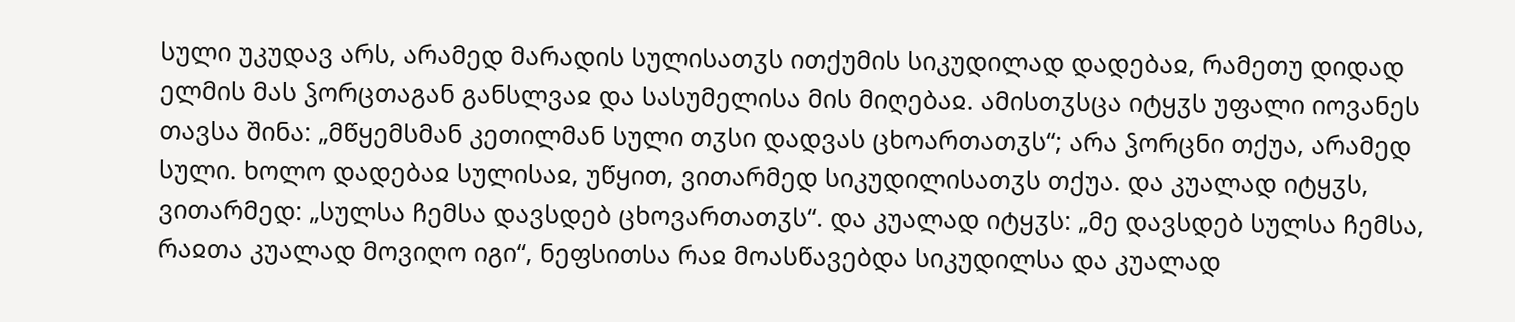სული უკუდავ არს, არამედ მარადის სულისათჳს ითქუმის სიკუდილად დადებაჲ, რამეთუ დიდად ელმის მას ჴორცთაგან განსლვაჲ და სასუმელისა მის მიღებაჲ. ამისთჳსცა იტყჳს უფალი იოვანეს თავსა შინა: „მწყემსმან კეთილმან სული თჳსი დადვას ცხოართათჳს“; არა ჴორცნი თქუა, არამედ სული. ხოლო დადებაჲ სულისაჲ, უწყით, ვითარმედ სიკუდილისათჳს თქუა. და კუალად იტყჳს, ვითარმედ: „სულსა ჩემსა დავსდებ ცხოვართათჳს“. და კუალად იტყჳს: „მე დავსდებ სულსა ჩემსა, რაჲთა კუალად მოვიღო იგი“, ნეფსითსა რაჲ მოასწავებდა სიკუდილსა და კუალად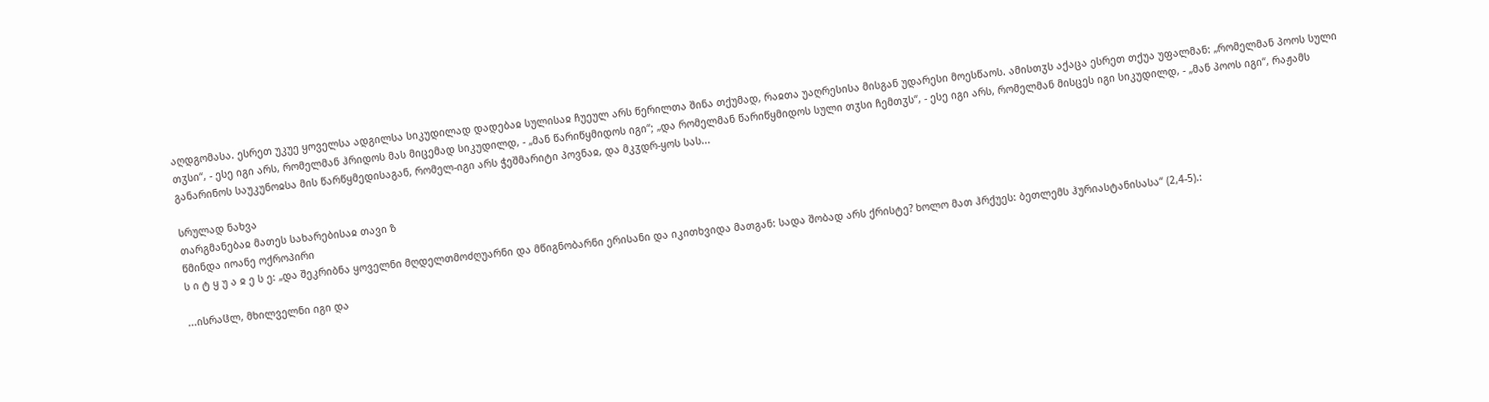აღდგომასა. ესრეთ უკუე ყოველსა ადგილსა სიკუდილად დადებაჲ სულისაჲ ჩუეულ არს წერილთა შინა თქუმად, რაჲთა უაღრესისა მისგან უდარესი მოესწაოს. ამისთჳს აქაცა ესრეთ თქუა უფალმან: „რომელმან პოოს სული თჳსი“, - ესე იგი არს, რომელმან ჰრიდოს მას მიცემად სიკუდილდ, - „მან წარიწყმიდოს იგი“; „და რომელმან წარიწყმიდოს სული თჳსი ჩემთჳს“, - ესე იგი არს, რომელმან მისცეს იგი სიკუდილდ, - „მან პოოს იგი“, რაჟამს განარინოს საუკუნოჲსა მის წარწყმედისაგან, რომელ-იგი არს ჭეშმარიტი პოვნაჲ, და მკჳდრ-ყოს სას...

სრულად ნახვა
თარგმანებაჲ მათეს სახარებისაჲ თავი ზ
წმინდა იოანე ოქროპირი
ს ი ტ ყ უ ა ჲ ე ს ე: „და შეკრიბნა ყოველნი მღდელთმოძღუარნი და მწიგნობარნი ერისანი და იკითხვიდა მათგან: სადა შობად არს ქრისტე? ხოლო მათ ჰრქუეს: ბეთლემს ჰურიასტანისასა“ (2,4-5).:

...ისრაჱლ, მხილველნი იგი და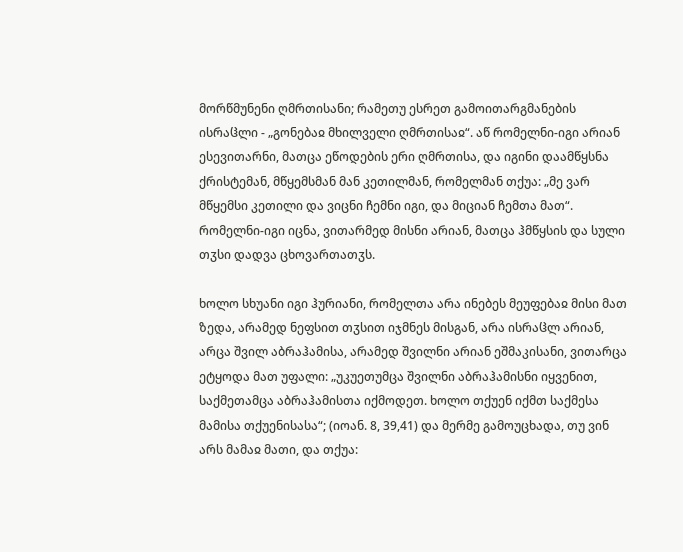მორწმუნენი ღმრთისანი; რამეთუ ესრეთ გამოითარგმანების ისრაჱლი - „გონებაჲ მხილველი ღმრთისაჲ“. აწ რომელნი-იგი არიან ესევითარნი, მათცა ეწოდების ერი ღმრთისა, და იგინი დაამწყსნა ქრისტემან, მწყემსმან მან კეთილმან, რომელმან თქუა: „მე ვარ მწყემსი კეთილი და ვიცნი ჩემნი იგი, და მიციან ჩემთა მათ“. რომელნი-იგი იცნა, ვითარმედ მისნი არიან, მათცა ჰმწყსის და სული თჳსი დადვა ცხოვართათჳს.

ხოლო სხუანი იგი ჰურიანი, რომელთა არა ინებეს მეუფებაჲ მისი მათ ზედა, არამედ ნეფსით თჳსით იჯმნეს მისგან, არა ისრაჱლ არიან, არცა შვილ აბრაჰამისა, არამედ შვილნი არიან ეშმაკისანი, ვითარცა ეტყოდა მათ უფალი: „უკუეთუმცა შვილნი აბრაჰამისნი იყვენით, საქმეთამცა აბრაჰამისთა იქმოდეთ. ხოლო თქუენ იქმთ საქმესა მამისა თქუენისასა“; (იოან. 8, 39,41) და მერმე გამოუცხადა, თუ ვინ არს მამაჲ მათი, და თქუა: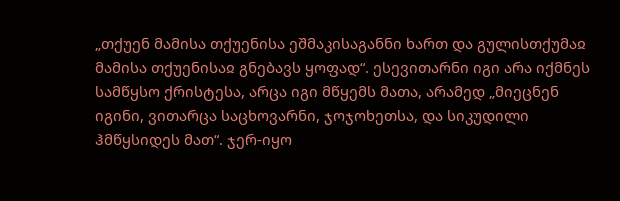„თქუენ მამისა თქუენისა ეშმაკისაგანნი ხართ და გულისთქუმაჲ მამისა თქუენისაჲ გნებავს ყოფად“. ესევითარნი იგი არა იქმნეს სამწყსო ქრისტესა, არცა იგი მწყემს მათა, არამედ „მიეცნენ იგინი, ვითარცა საცხოვარნი, ჯოჯოხეთსა, და სიკუდილი ჰმწყსიდეს მათ“. ჯერ-იყო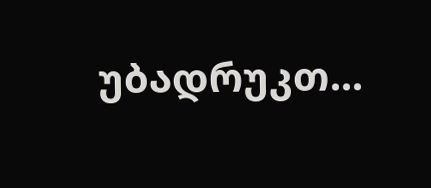უბადრუკთ...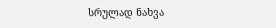სრულად ნახვა